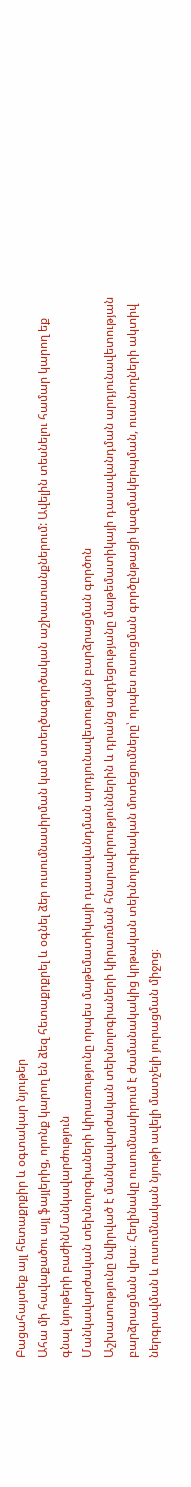Բացահայտեք այլ հետաքրքիր և օգտակար նյութեր
Ահա մի հավաքածու այլ ֆայլերից, որոնք կարող են ձեզ հետաքրքրել և օգնել ձեր ուսումնասիրման կամ ստեղծագործական աշխատանքներում: Ավելին տեսնելու համար կարող եք գնալ նյութերի բաժինՄանկավարժություն
Մանկավարժական տեխնոլոգիաների կիրառությունը որպես մաթեմատիկայի դասավանդման արդյունավետության բարձրացման գործոն
Աշխատությունը նվիրված է մանկավարժական տեխնոլոգիաների կիրառման հնարավորություններին և դրանց ազդեցությանը մաթեմատիկայի դասավանդման արդյունավետության բարձրացման վրա։ Հեղինակը ուսումնասիրում է ժամանակակից կրթական տեխնոլոգիական մոտեցումները՝ որպես ուսուցման գործընթացի կազմակերպման, ուսանողների ակտիվ ներգրավման և ուսումնական նյութի ավելի մատչելի յուրացման միջոց։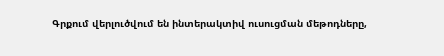Գրքում վերլուծվում են ինտերակտիվ ուսուցման մեթոդները,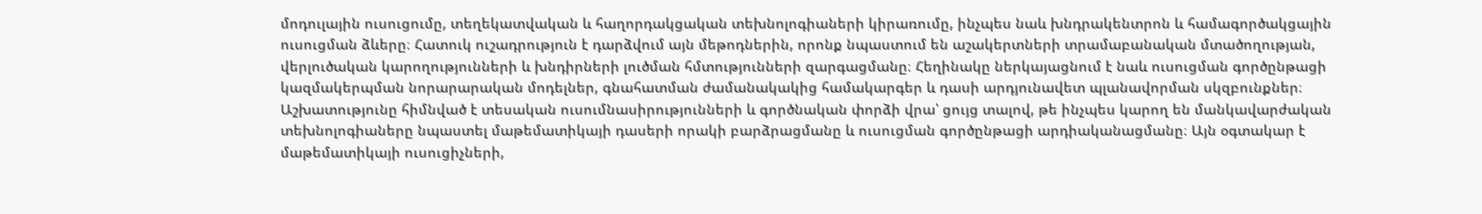մոդուլային ուսուցումը, տեղեկատվական և հաղորդակցական տեխնոլոգիաների կիրառումը, ինչպես նաև խնդրակենտրոն և համագործակցային ուսուցման ձևերը։ Հատուկ ուշադրություն է դարձվում այն մեթոդներին, որոնք նպաստում են աշակերտների տրամաբանական մտածողության, վերլուծական կարողությունների և խնդիրների լուծման հմտությունների զարգացմանը։ Հեղինակը ներկայացնում է նաև ուսուցման գործընթացի կազմակերպման նորարարական մոդելներ, գնահատման ժամանակակից համակարգեր և դասի արդյունավետ պլանավորման սկզբունքներ։ Աշխատությունը հիմնված է տեսական ուսումնասիրությունների և գործնական փորձի վրա՝ ցույց տալով, թե ինչպես կարող են մանկավարժական տեխնոլոգիաները նպաստել մաթեմատիկայի դասերի որակի բարձրացմանը և ուսուցման գործընթացի արդիականացմանը։ Այն օգտակար է մաթեմատիկայի ուսուցիչների,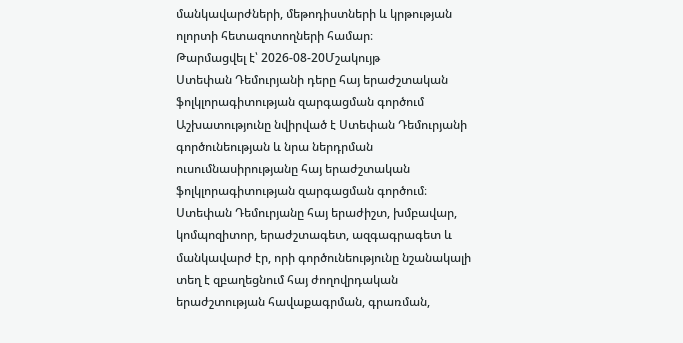մանկավարժների, մեթոդիստների և կրթության ոլորտի հետազոտողների համար։
Թարմացվել է՝ 2026-08-20Մշակույթ
Ստեփան Դեմուրյանի դերը հայ երաժշտական ֆոլկլորագիտության զարգացման գործում
Աշխատությունը նվիրված է Ստեփան Դեմուրյանի գործունեության և նրա ներդրման ուսումնասիրությանը հայ երաժշտական ֆոլկլորագիտության զարգացման գործում։ Ստեփան Դեմուրյանը հայ երաժիշտ, խմբավար, կոմպոզիտոր, երաժշտագետ, ազգագրագետ և մանկավարժ էր, որի գործունեությունը նշանակալի տեղ է զբաղեցնում հայ ժողովրդական երաժշտության հավաքագրման, գրառման,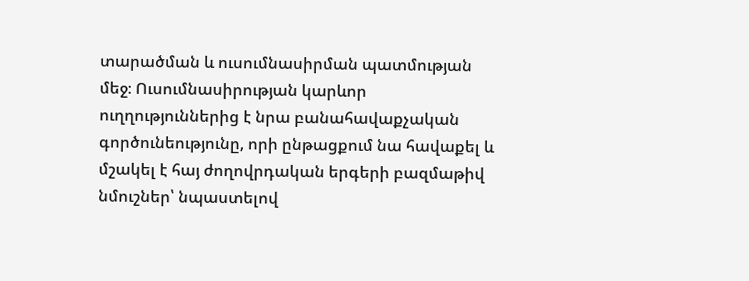տարածման և ուսումնասիրման պատմության մեջ։ Ուսումնասիրության կարևոր ուղղություններից է նրա բանահավաքչական գործունեությունը, որի ընթացքում նա հավաքել և մշակել է հայ ժողովրդական երգերի բազմաթիվ նմուշներ՝ նպաստելով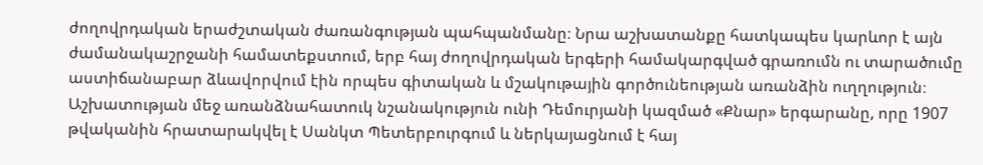ժողովրդական երաժշտական ժառանգության պահպանմանը։ Նրա աշխատանքը հատկապես կարևոր է այն ժամանակաշրջանի համատեքստում, երբ հայ ժողովրդական երգերի համակարգված գրառումն ու տարածումը աստիճանաբար ձևավորվում էին որպես գիտական և մշակութային գործունեության առանձին ուղղություն։ Աշխատության մեջ առանձնահատուկ նշանակություն ունի Դեմուրյանի կազմած «Քնար» երգարանը, որը 1907 թվականին հրատարակվել է Սանկտ Պետերբուրգում և ներկայացնում է հայ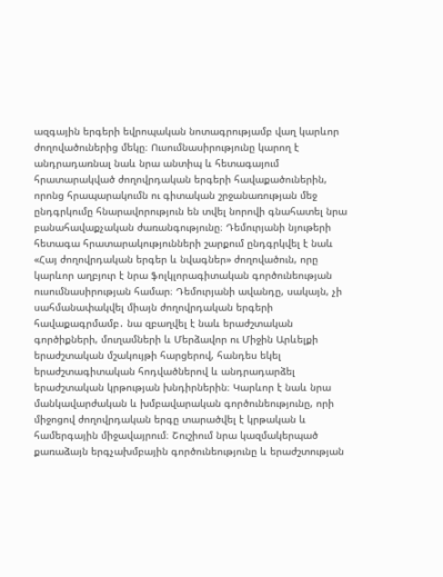ազգային երգերի եվրոպական նոտագրությամբ վաղ կարևոր ժողովածուներից մեկը։ Ուսումնասիրությունը կարող է անդրադառնալ նաև նրա անտիպ և հետագայում հրատարակված ժողովրդական երգերի հավաքածուներին, որոնց հրապարակումն ու գիտական շրջանառության մեջ ընդգրկումը հնարավորություն են տվել նորովի գնահատել նրա բանահավաքչական ժառանգությունը։ Դեմուրյանի նյութերի հետագա հրատարակությունների շարքում ընդգրկվել է նաև «Հայ ժողովրդական երգեր և նվագներ» ժողովածուն, որը կարևոր աղբյուր է նրա ֆոլկլորագիտական գործունեության ուսումնասիրության համար։ Դեմուրյանի ավանդը, սակայն, չի սահմանափակվել միայն ժողովրդական երգերի հավաքագրմամբ․ նա զբաղվել է նաև երաժշտական գործիքների, մուղամների և Մերձավոր ու Միջին Արևելքի երաժշտական մշակույթի հարցերով, հանդես եկել երաժշտագիտական հոդվածներով և անդրադարձել երաժշտական կրթության խնդիրներին։ Կարևոր է նաև նրա մանկավարժական և խմբավարական գործունեությունը, որի միջոցով ժողովրդական երգը տարածվել է կրթական և համերգային միջավայրում։ Շուշիում նրա կազմակերպած քառաձայն երգչախմբային գործունեությունը և երաժշտության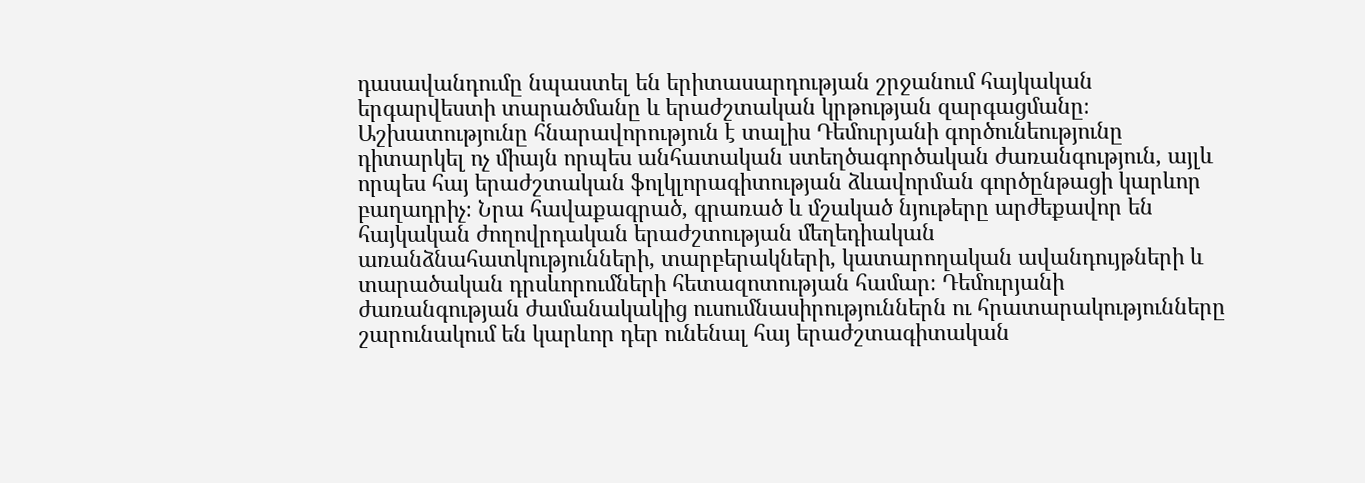դասավանդումը նպաստել են երիտասարդության շրջանում հայկական երգարվեստի տարածմանը և երաժշտական կրթության զարգացմանը։ Աշխատությունը հնարավորություն է տալիս Դեմուրյանի գործունեությունը դիտարկել ոչ միայն որպես անհատական ստեղծագործական ժառանգություն, այլև որպես հայ երաժշտական ֆոլկլորագիտության ձևավորման գործընթացի կարևոր բաղադրիչ։ Նրա հավաքագրած, գրառած և մշակած նյութերը արժեքավոր են հայկական ժողովրդական երաժշտության մեղեդիական առանձնահատկությունների, տարբերակների, կատարողական ավանդույթների և տարածական դրսևորումների հետազոտության համար։ Դեմուրյանի ժառանգության ժամանակակից ուսումնասիրություններն ու հրատարակությունները շարունակում են կարևոր դեր ունենալ հայ երաժշտագիտական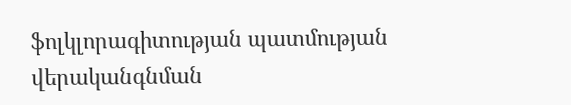ֆոլկլորագիտության պատմության վերականգնման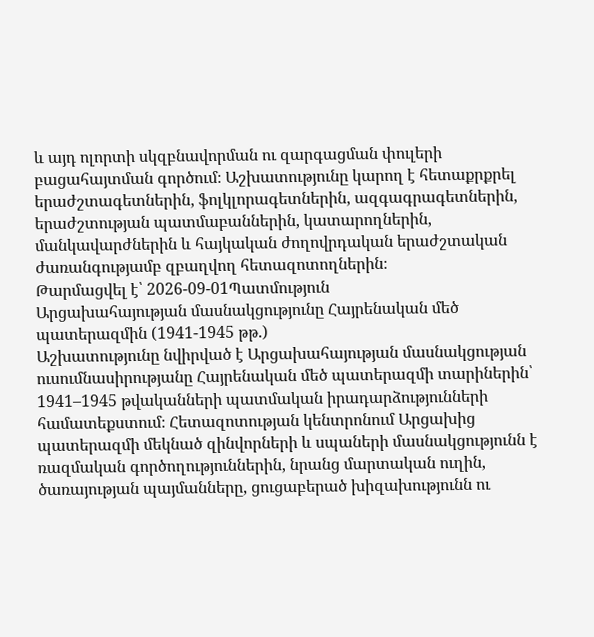և այդ ոլորտի սկզբնավորման ու զարգացման փուլերի բացահայտման գործում։ Աշխատությունը կարող է հետաքրքրել երաժշտագետներին, ֆոլկլորագետներին, ազգագրագետներին, երաժշտության պատմաբաններին, կատարողներին, մանկավարժներին և հայկական ժողովրդական երաժշտական ժառանգությամբ զբաղվող հետազոտողներին։
Թարմացվել է՝ 2026-09-01Պատմություն
Արցախահայության մասնակցությունը Հայրենական մեծ պատերազմին (1941-1945 թթ.)
Աշխատությունը նվիրված է Արցախահայության մասնակցության ուսումնասիրությանը Հայրենական մեծ պատերազմի տարիներին՝ 1941–1945 թվականների պատմական իրադարձությունների համատեքստում։ Հետազոտության կենտրոնում Արցախից պատերազմի մեկնած զինվորների և սպաների մասնակցությունն է ռազմական գործողություններին, նրանց մարտական ուղին, ծառայության պայմանները, ցուցաբերած խիզախությունն ու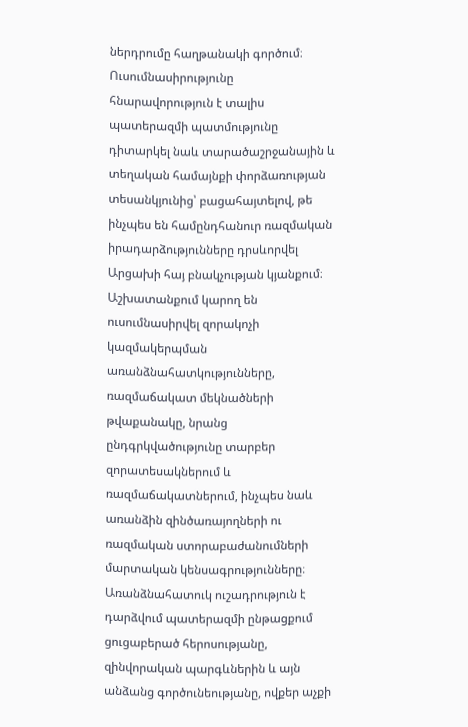ներդրումը հաղթանակի գործում։ Ուսումնասիրությունը հնարավորություն է տալիս պատերազմի պատմությունը դիտարկել նաև տարածաշրջանային և տեղական համայնքի փորձառության տեսանկյունից՝ բացահայտելով, թե ինչպես են համընդհանուր ռազմական իրադարձությունները դրսևորվել Արցախի հայ բնակչության կյանքում։ Աշխատանքում կարող են ուսումնասիրվել զորակոչի կազմակերպման առանձնահատկությունները, ռազմաճակատ մեկնածների թվաքանակը, նրանց ընդգրկվածությունը տարբեր զորատեսակներում և ռազմաճակատներում, ինչպես նաև առանձին զինծառայողների ու ռազմական ստորաբաժանումների մարտական կենսագրությունները։ Առանձնահատուկ ուշադրություն է դարձվում պատերազմի ընթացքում ցուցաբերած հերոսությանը, զինվորական պարգևներին և այն անձանց գործունեությանը, ովքեր աչքի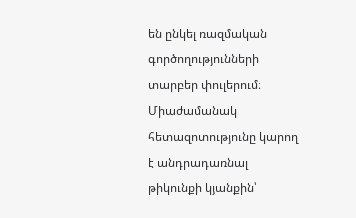են ընկել ռազմական գործողությունների տարբեր փուլերում։ Միաժամանակ հետազոտությունը կարող է անդրադառնալ թիկունքի կյանքին՝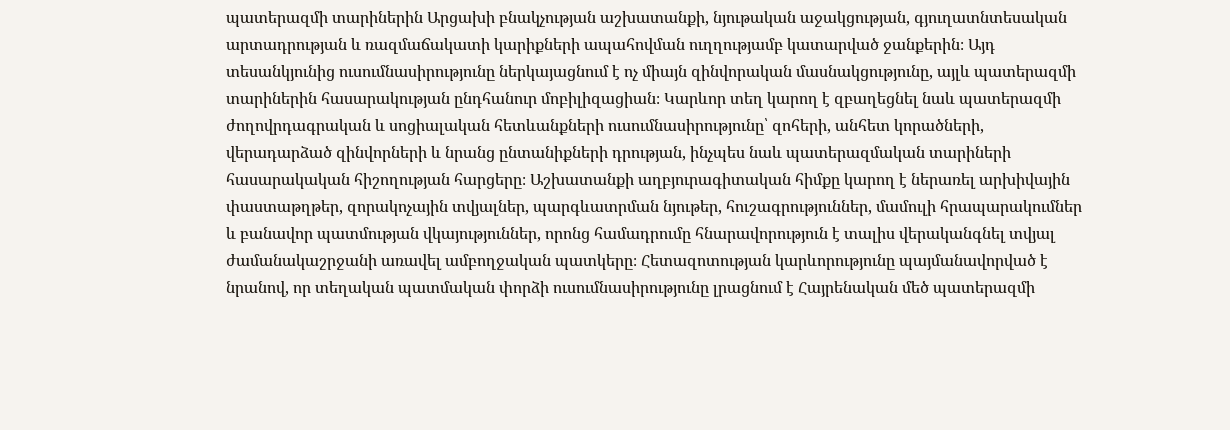պատերազմի տարիներին Արցախի բնակչության աշխատանքի, նյութական աջակցության, գյուղատնտեսական արտադրության և ռազմաճակատի կարիքների ապահովման ուղղությամբ կատարված ջանքերին։ Այդ տեսանկյունից ուսումնասիրությունը ներկայացնում է ոչ միայն զինվորական մասնակցությունը, այլև պատերազմի տարիներին հասարակության ընդհանուր մոբիլիզացիան։ Կարևոր տեղ կարող է զբաղեցնել նաև պատերազմի ժողովրդագրական և սոցիալական հետևանքների ուսումնասիրությունը՝ զոհերի, անհետ կորածների, վերադարձած զինվորների և նրանց ընտանիքների դրության, ինչպես նաև պատերազմական տարիների հասարակական հիշողության հարցերը։ Աշխատանքի աղբյուրագիտական հիմքը կարող է ներառել արխիվային փաստաթղթեր, զորակոչային տվյալներ, պարգևատրման նյութեր, հուշագրություններ, մամուլի հրապարակումներ և բանավոր պատմության վկայություններ, որոնց համադրումը հնարավորություն է տալիս վերականգնել տվյալ ժամանակաշրջանի առավել ամբողջական պատկերը։ Հետազոտության կարևորությունը պայմանավորված է նրանով, որ տեղական պատմական փորձի ուսումնասիրությունը լրացնում է Հայրենական մեծ պատերազմի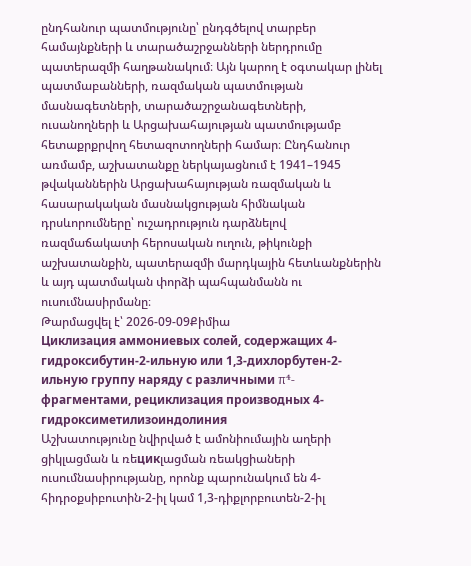ընդհանուր պատմությունը՝ ընդգծելով տարբեր համայնքների և տարածաշրջանների ներդրումը պատերազմի հաղթանակում։ Այն կարող է օգտակար լինել պատմաբանների, ռազմական պատմության մասնագետների, տարածաշրջանագետների, ուսանողների և Արցախահայության պատմությամբ հետաքրքրվող հետազոտողների համար։ Ընդհանուր առմամբ, աշխատանքը ներկայացնում է 1941–1945 թվականներին Արցախահայության ռազմական և հասարակական մասնակցության հիմնական դրսևորումները՝ ուշադրություն դարձնելով ռազմաճակատի հերոսական ուղուն, թիկունքի աշխատանքին, պատերազմի մարդկային հետևանքներին և այդ պատմական փորձի պահպանմանն ու ուսումնասիրմանը։
Թարմացվել է՝ 2026-09-09Քիմիա
Циклизация аммониевых солей, содержащих 4-гидроксибутин-2-ильную или 1,3-дихлорбутен-2-ильную группу наряду с различными π⁴-фрагментами, рециклизация производных 4-гидроксиметилизоиндолиния
Աշխատությունը նվիրված է ամոնիումային աղերի ցիկլացման և ռեцикլացման ռեակցիաների ուսումնասիրությանը, որոնք պարունակում են 4-հիդրօքսիբուտին-2-իլ կամ 1,3-դիքլորբուտեն-2-իլ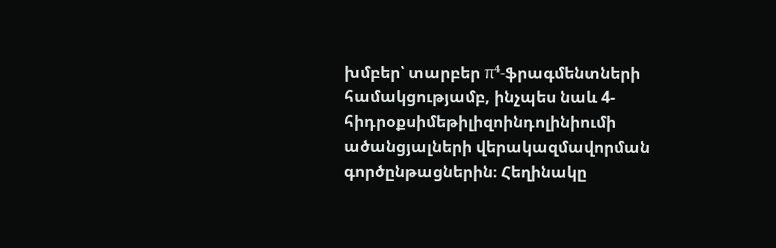խմբեր՝ տարբեր π⁴-ֆրագմենտների համակցությամբ, ինչպես նաև 4-հիդրօքսիմեթիլիզոինդոլինիումի ածանցյալների վերակազմավորման գործընթացներին։ Հեղինակը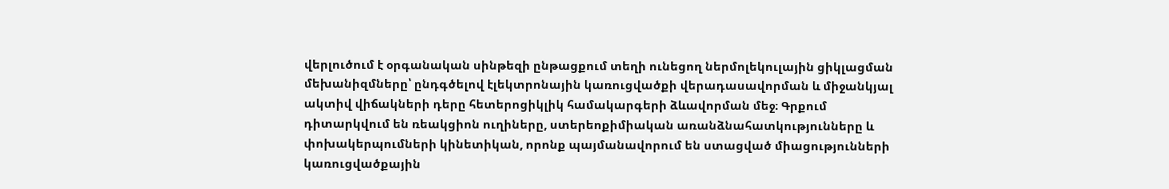վերլուծում է օրգանական սինթեզի ընթացքում տեղի ունեցող ներմոլեկուլային ցիկլացման մեխանիզմները՝ ընդգծելով էլեկտրոնային կառուցվածքի վերադասավորման և միջանկյալ ակտիվ վիճակների դերը հետերոցիկլիկ համակարգերի ձևավորման մեջ։ Գրքում դիտարկվում են ռեակցիոն ուղիները, ստերեոքիմիական առանձնահատկությունները և փոխակերպումների կինետիկան, որոնք պայմանավորում են ստացված միացությունների կառուցվածքային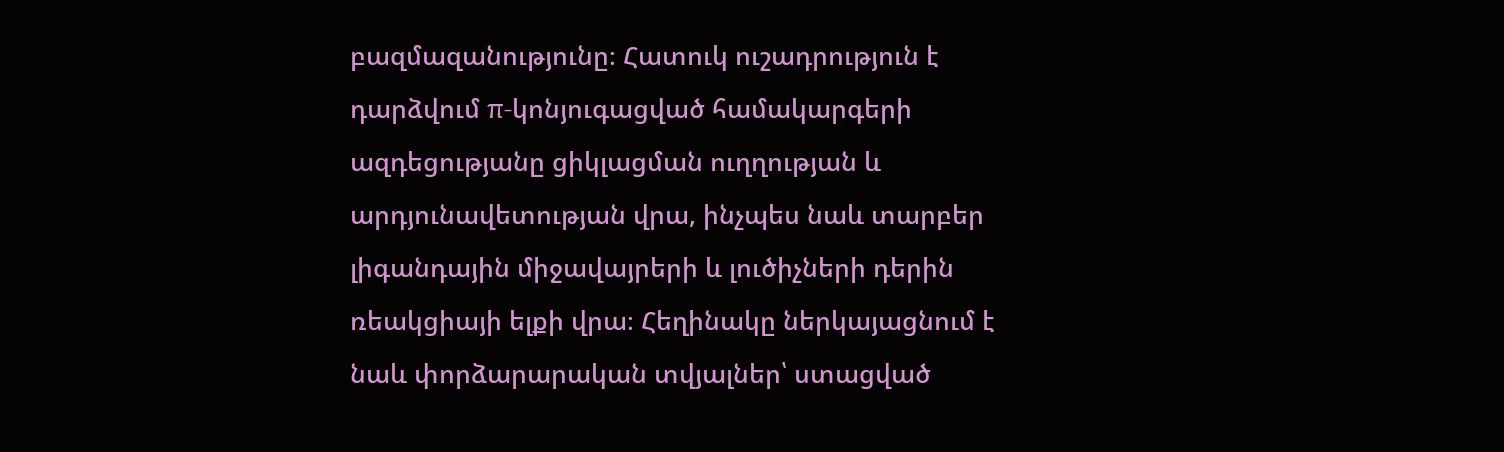բազմազանությունը։ Հատուկ ուշադրություն է դարձվում π-կոնյուգացված համակարգերի ազդեցությանը ցիկլացման ուղղության և արդյունավետության վրա, ինչպես նաև տարբեր լիգանդային միջավայրերի և լուծիչների դերին ռեակցիայի ելքի վրա։ Հեղինակը ներկայացնում է նաև փորձարարական տվյալներ՝ ստացված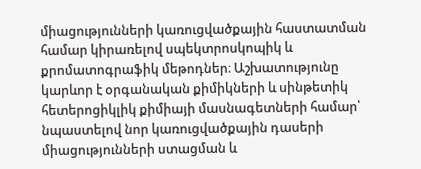միացությունների կառուցվածքային հաստատման համար կիրառելով սպեկտրոսկոպիկ և քրոմատոգրաֆիկ մեթոդներ։ Աշխատությունը կարևոր է օրգանական քիմիկների և սինթետիկ հետերոցիկլիկ քիմիայի մասնագետների համար՝ նպաստելով նոր կառուցվածքային դասերի միացությունների ստացման և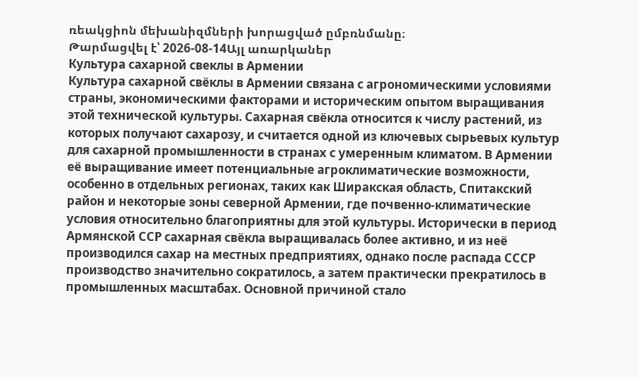ռեակցիոն մեխանիզմների խորացված ըմբռնմանը։
Թարմացվել է՝ 2026-08-14Այլ առարկաներ
Культура сахарной свеклы в Армении
Культура сахарной свёклы в Армении связана с агрономическими условиями страны, экономическими факторами и историческим опытом выращивания этой технической культуры. Сахарная свёкла относится к числу растений, из которых получают сахарозу, и считается одной из ключевых сырьевых культур для сахарной промышленности в странах с умеренным климатом. В Армении её выращивание имеет потенциальные агроклиматические возможности, особенно в отдельных регионах, таких как Ширакская область, Спитакский район и некоторые зоны северной Армении, где почвенно-климатические условия относительно благоприятны для этой культуры. Исторически в период Армянской ССР сахарная свёкла выращивалась более активно, и из неё производился сахар на местных предприятиях, однако после распада СССР производство значительно сократилось, а затем практически прекратилось в промышленных масштабах. Основной причиной стало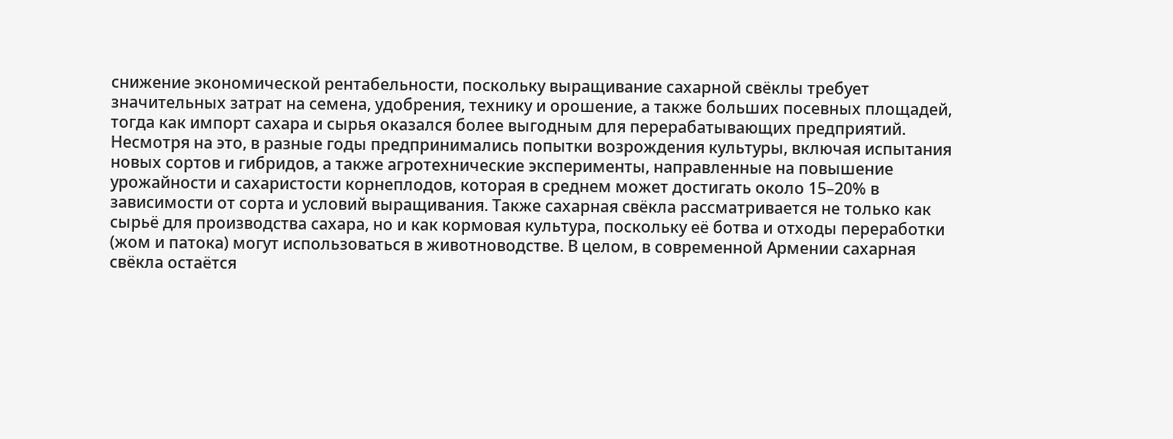снижение экономической рентабельности, поскольку выращивание сахарной свёклы требует значительных затрат на семена, удобрения, технику и орошение, а также больших посевных площадей, тогда как импорт сахара и сырья оказался более выгодным для перерабатывающих предприятий. Несмотря на это, в разные годы предпринимались попытки возрождения культуры, включая испытания новых сортов и гибридов, а также агротехнические эксперименты, направленные на повышение урожайности и сахаристости корнеплодов, которая в среднем может достигать около 15–20% в зависимости от сорта и условий выращивания. Также сахарная свёкла рассматривается не только как сырьё для производства сахара, но и как кормовая культура, поскольку её ботва и отходы переработки (жом и патока) могут использоваться в животноводстве. В целом, в современной Армении сахарная свёкла остаётся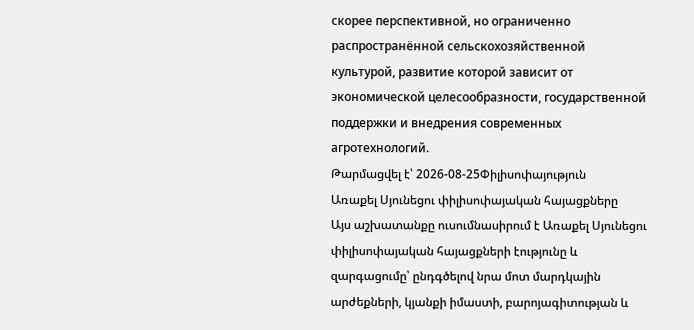скорее перспективной, но ограниченно распространённой сельскохозяйственной культурой, развитие которой зависит от экономической целесообразности, государственной поддержки и внедрения современных агротехнологий.
Թարմացվել է՝ 2026-08-25Փիլիսոփայություն
Առաքել Սյունեցու փիլիսոփայական հայացքները
Այս աշխատանքը ուսումնասիրում է Առաքել Սյունեցու փիլիսոփայական հայացքների էությունը և զարգացումը՝ ընդգծելով նրա մոտ մարդկային արժեքների, կյանքի իմաստի, բարոյագիտության և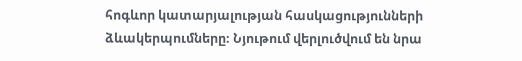հոգևոր կատարյալության հասկացությունների ձևակերպումները։ Նյութում վերլուծվում են նրա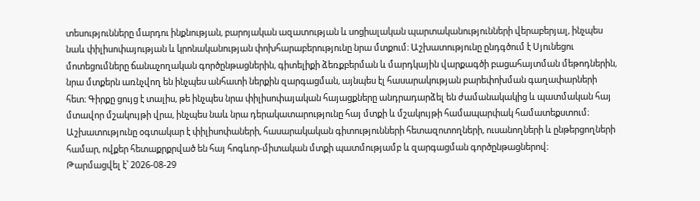տեսությունները մարդու ինքնության, բարոյական ազատության և սոցիալական պարտականությունների վերաբերյալ, ինչպես նաև փիլիսոփայության և կրոնականության փոխհարաբերությունը նրա մտքում։ Աշխատությունը ընդգծում է Սյունեցու մոտեցումները ճանաչողական գործընթացներին, գիտելիքի ձեռքբերման և մարդկային վարքագծի բացահայտման մեթոդներին, նրա մտքերն առնչվող են ինչպես անհատի ներքին զարգացման, այնպես էլ հասարակության բարեփոխման գաղափարների հետ։ Գիրքը ցույց է տալիս, թե ինչպես նրա փիլիսոփայական հայացքները անդրադարձել են ժամանակակից և պատմական հայ մտավոր մշակույթի վրա, ինչպես նաև նրա դերակատարությունը հայ մտքի և մշակույթի համապարփակ համատեքստում։ Աշխատությունը օգտակար է փիլիսոփաների, հասարակական գիտությունների հետազոտողների, ուսանողների և ընթերցողների համար, ովքեր հետաքրքրված են հայ հոգևոր-միտական մտքի պատմությամբ և զարգացման գործընթացներով։
Թարմացվել է՝ 2026-08-29